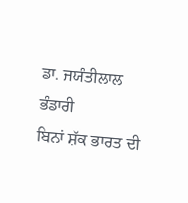ਡਾ. ਜਯੰਤੀਲਾਲ ਭੰਡਾਰੀ
ਬਿਨਾਂ ਸ਼ੱਕ ਭਾਰਤ ਦੀ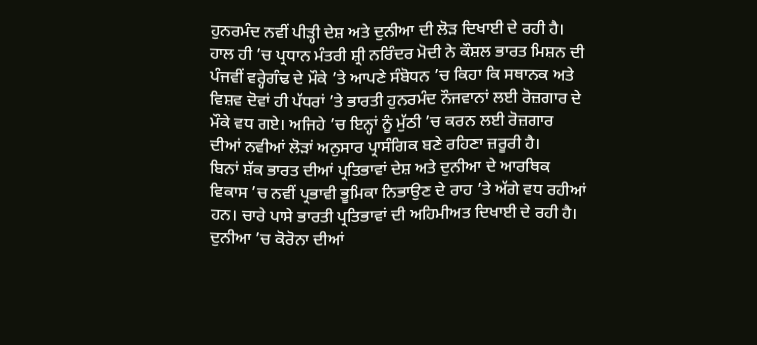ਹੁਨਰਮੰਦ ਨਵੀਂ ਪੀੜ੍ਹੀ ਦੇਸ਼ ਅਤੇ ਦੁਨੀਆ ਦੀ ਲੋੜ ਦਿਖਾਈ ਦੇ ਰਹੀ ਹੈ। ਹਾਲ ਹੀ ’ਚ ਪ੍ਰਧਾਨ ਮੰਤਰੀ ਸ਼੍ਰੀ ਨਰਿੰਦਰ ਮੋਦੀ ਨੇ ਕੌਸ਼ਲ ਭਾਰਤ ਮਿਸ਼ਨ ਦੀ ਪੰਜਵੀਂ ਵਰ੍ਹੇਗੰਢ ਦੇ ਮੌਕੇ ’ਤੇ ਆਪਣੇ ਸੰਬੋਧਨ ’ਚ ਕਿਹਾ ਕਿ ਸਥਾਨਕ ਅਤੇ ਵਿਸ਼ਵ ਦੋਵਾਂ ਹੀ ਪੱਧਰਾਂ ’ਤੇ ਭਾਰਤੀ ਹੁਨਰਮੰਦ ਨੌਜਵਾਨਾਂ ਲਈ ਰੋਜ਼ਗਾਰ ਦੇ ਮੌਕੇ ਵਧ ਗਏ। ਅਜਿਹੇ ’ਚ ਇਨ੍ਹਾਂ ਨੂੰ ਮੁੱਠੀ ’ਚ ਕਰਨ ਲਈ ਰੋਜ਼ਗਾਰ ਦੀਆਂ ਨਵੀਆਂ ਲੋੜਾਂ ਅਨੁਸਾਰ ਪ੍ਰਾਸੰਗਿਕ ਬਣੇ ਰਹਿਣਾ ਜ਼ਰੂਰੀ ਹੈ।
ਬਿਨਾਂ ਸ਼ੱਕ ਭਾਰਤ ਦੀਆਂ ਪ੍ਰਤਿਭਾਵਾਂ ਦੇਸ਼ ਅਤੇ ਦੁਨੀਆ ਦੇ ਆਰਥਿਕ ਵਿਕਾਸ ’ਚ ਨਵੀਂ ਪ੍ਰਭਾਵੀ ਭੂਮਿਕਾ ਨਿਭਾਉਣ ਦੇ ਰਾਹ ’ਤੇ ਅੱਗੇ ਵਧ ਰਹੀਆਂ ਹਨ। ਚਾਰੇ ਪਾਸੇ ਭਾਰਤੀ ਪ੍ਰਤਿਭਾਵਾਂ ਦੀ ਅਹਿਮੀਅਤ ਦਿਖਾਈ ਦੇ ਰਹੀ ਹੈ। ਦੁਨੀਆ ’ਚ ਕੋਰੋਨਾ ਦੀਆਂ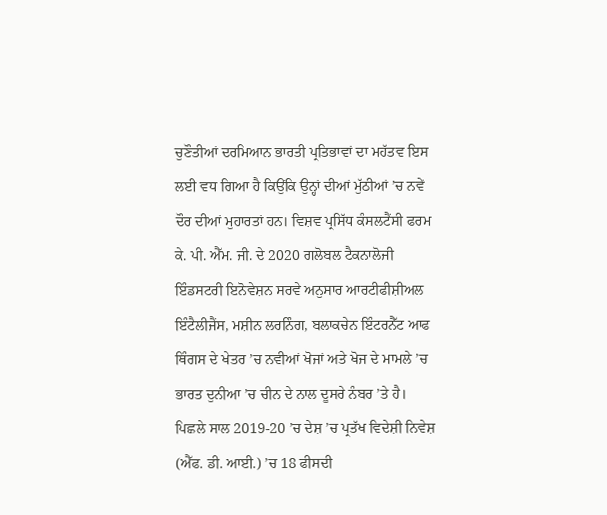ਚੁਣੌਤੀਆਂ ਦਰਮਿਆਨ ਭਾਰਤੀ ਪ੍ਰਤਿਭਾਵਾਂ ਦਾ ਮਹੱਤਵ ਇਸ ਲਈ ਵਧ ਗਿਆ ਹੈ ਕਿਉਂਕਿ ਉਨ੍ਹਾਂ ਦੀਆਂ ਮੁੱਠੀਆਂ ’ਚ ਨਵੇਂ ਦੌਰ ਦੀਆਂ ਮੁਹਾਰਤਾਂ ਹਨ। ਵਿਸ਼ਵ ਪ੍ਰਸਿੱਧ ਕੰਸਲਟੈਂਸੀ ਫਰਮ ਕੇ. ਪੀ. ਐੱਮ. ਜੀ. ਦੇ 2020 ਗਲੋਬਲ ਟੈਕਨਾਲੋਜੀ ਇੰਡਸਟਰੀ ਇਨੋਵੇਸ਼ਨ ਸਰਵੇ ਅਨੁਸਾਰ ਆਰਟੀਫੀਸ਼ੀਅਲ ਇੰਟੈਲੀਜੈਂਸ, ਮਸ਼ੀਨ ਲਰਨਿੰਗ, ਬਲਾਕਚੇਨ ਇੰਟਰਨੈੱਟ ਆਫ ਥਿੰਗਸ ਦੇ ਖੇਤਰ ’ਚ ਨਵੀਆਂ ਖੋਜਾਂ ਅਤੇ ਖੋਜ ਦੇ ਮਾਮਲੇ ’ਚ ਭਾਰਤ ਦੁਨੀਆ ’ਚ ਚੀਨ ਦੇ ਨਾਲ ਦੂਸਰੇ ਨੰਬਰ ’ਤੇ ਹੈ।
ਪਿਛਲੇ ਸਾਲ 2019-20 ’ਚ ਦੇਸ਼ ’ਚ ਪ੍ਰਤੱਖ ਵਿਦੇਸ਼ੀ ਨਿਵੇਸ਼ (ਐੱਫ. ਡੀ. ਆਈ.) ’ਚ 18 ਫੀਸਦੀ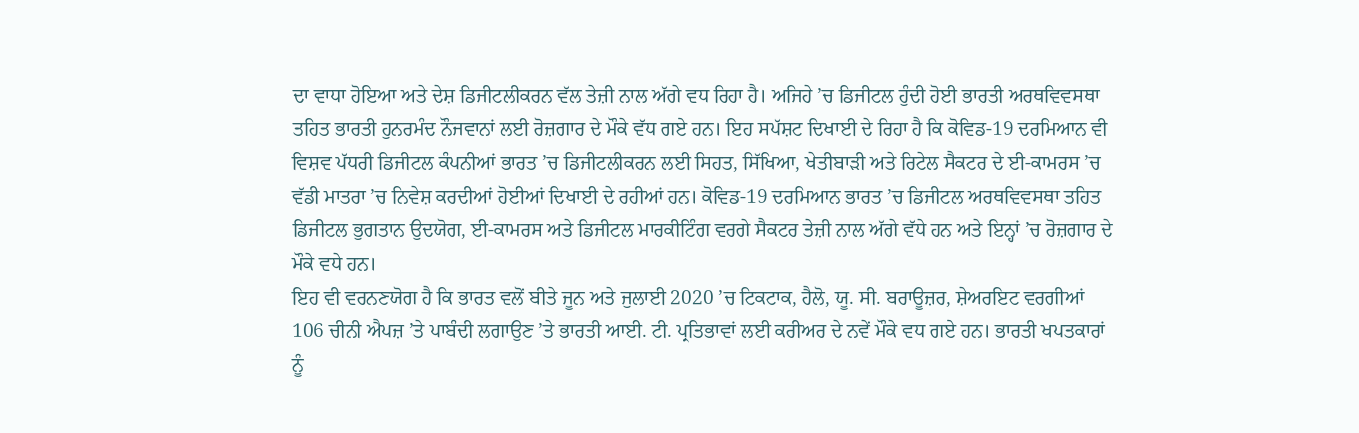ਦਾ ਵਾਧਾ ਹੋਇਆ ਅਤੇ ਦੇਸ਼ ਡਿਜੀਟਲੀਕਰਨ ਵੱਲ ਤੇਜ਼ੀ ਨਾਲ ਅੱਗੇ ਵਧ ਰਿਹਾ ਹੈ। ਅਜਿਹੇ ’ਚ ਡਿਜੀਟਲ ਹੁੰਦੀ ਹੋਈ ਭਾਰਤੀ ਅਰਥਵਿਵਸਥਾ ਤਹਿਤ ਭਾਰਤੀ ਹੁਨਰਮੰਦ ਨੌਜਵਾਨਾਂ ਲਈ ਰੋਜ਼ਗਾਰ ਦੇ ਮੌਕੇ ਵੱਧ ਗਏ ਹਨ। ਇਹ ਸਪੱਸ਼ਟ ਦਿਖਾਈ ਦੇ ਰਿਹਾ ਹੈ ਕਿ ਕੋਵਿਡ-19 ਦਰਮਿਆਨ ਵੀ ਵਿਸ਼ਵ ਪੱਧਰੀ ਡਿਜੀਟਲ ਕੰਪਨੀਆਂ ਭਾਰਤ ’ਚ ਡਿਜੀਟਲੀਕਰਨ ਲਈ ਸਿਹਤ, ਸਿੱਖਿਆ, ਖੇਤੀਬਾੜੀ ਅਤੇ ਰਿਟੇਲ ਸੈਕਟਰ ਦੇ ਈ-ਕਾਮਰਸ ’ਚ ਵੱਡੀ ਮਾਤਰਾ ’ਚ ਨਿਵੇਸ਼ ਕਰਦੀਆਂ ਹੋਈਆਂ ਦਿਖਾਈ ਦੇ ਰਹੀਆਂ ਹਨ। ਕੋਵਿਡ-19 ਦਰਮਿਆਨ ਭਾਰਤ ’ਚ ਡਿਜੀਟਲ ਅਰਥਵਿਵਸਥਾ ਤਹਿਤ ਡਿਜੀਟਲ ਭੁਗਤਾਨ ਉਦਯੋਗ, ਈ-ਕਾਮਰਸ ਅਤੇ ਡਿਜੀਟਲ ਮਾਰਕੀਟਿੰਗ ਵਰਗੇ ਸੈਕਟਰ ਤੇਜ਼ੀ ਨਾਲ ਅੱਗੇ ਵੱਧੇ ਹਨ ਅਤੇ ਇਨ੍ਹਾਂ ’ਚ ਰੋਜ਼ਗਾਰ ਦੇ ਮੌਕੇ ਵਧੇ ਹਨ।
ਇਹ ਵੀ ਵਰਨਣਯੋਗ ਹੈ ਕਿ ਭਾਰਤ ਵਲੋਂ ਬੀਤੇ ਜੂਨ ਅਤੇ ਜੁਲਾਈ 2020 ’ਚ ਟਿਕਟਾਕ, ਹੈਲੋ, ਯੂ. ਸੀ. ਬਰਾਊਜ਼ਰ, ਸ਼ੇਅਰਇਟ ਵਰਗੀਆਂ 106 ਚੀਨੀ ਐਪਜ਼ ’ਤੇ ਪਾਬੰਦੀ ਲਗਾਉਣ ’ਤੇ ਭਾਰਤੀ ਆਈ. ਟੀ. ਪ੍ਰਤਿਭਾਵਾਂ ਲਈ ਕਰੀਅਰ ਦੇ ਨਵੇਂ ਮੌਕੇ ਵਧ ਗਏ ਹਨ। ਭਾਰਤੀ ਖਪਤਕਾਰਾਂ ਨੂੰ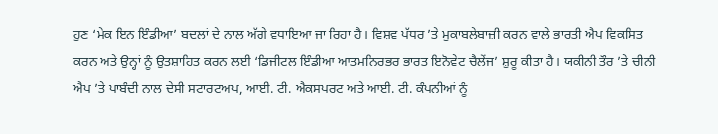ਹੁਣ ‘ਮੇਕ ਇਨ ਇੰਡੀਆ’ ਬਦਲਾਂ ਦੇ ਨਾਲ ਅੱਗੇ ਵਧਾਇਆ ਜਾ ਰਿਹਾ ਹੈ। ਵਿਸ਼ਵ ਪੱਧਰ ’ਤੇ ਮੁਕਾਬਲੇਬਾਜ਼ੀ ਕਰਨ ਵਾਲੇ ਭਾਰਤੀ ਐਪ ਵਿਕਸਿਤ ਕਰਨ ਅਤੇ ਉਨ੍ਹਾਂ ਨੂੰ ਉਤਸ਼ਾਹਿਤ ਕਰਨ ਲਈ ‘ਡਿਜੀਟਲ ਇੰਡੀਆ ਆਤਮਨਿਰਭਰ ਭਾਰਤ ਇਨੋਵੇਟ ਚੈਲੇਂਜ’ ਸ਼ੁਰੂ ਕੀਤਾ ਹੈ। ਯਕੀਨੀ ਤੌਰ ’ਤੇ ਚੀਨੀ ਐਪ ’ਤੇ ਪਾਬੰਦੀ ਨਾਲ ਦੇਸੀ ਸਟਾਰਟਅਪ, ਆਈ. ਟੀ. ਐਕਸਪਰਟ ਅਤੇ ਆਈ. ਟੀ. ਕੰਪਨੀਆਂ ਨੂੰ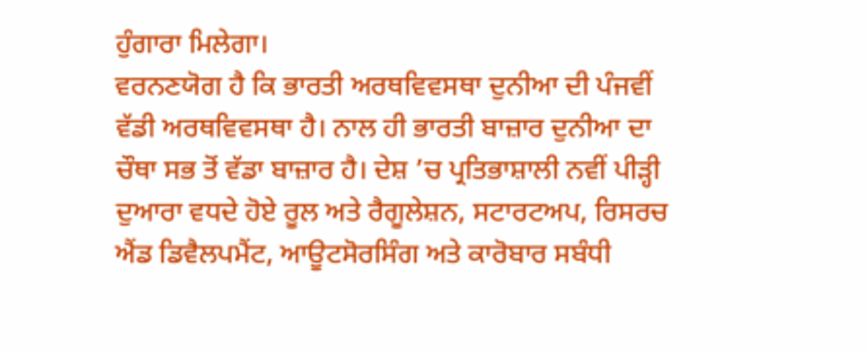ਹੁੰਗਾਰਾ ਮਿਲੇਗਾ।
ਵਰਨਣਯੋਗ ਹੈ ਕਿ ਭਾਰਤੀ ਅਰਥਵਿਵਸਥਾ ਦੁਨੀਆ ਦੀ ਪੰਜਵੀਂ ਵੱਡੀ ਅਰਥਵਿਵਸਥਾ ਹੈ। ਨਾਲ ਹੀ ਭਾਰਤੀ ਬਾਜ਼ਾਰ ਦੁਨੀਆ ਦਾ ਚੌਥਾ ਸਭ ਤੋਂ ਵੱਡਾ ਬਾਜ਼ਾਰ ਹੈ। ਦੇਸ਼ ’ਚ ਪ੍ਰਤਿਭਾਸ਼ਾਲੀ ਨਵੀਂ ਪੀੜ੍ਹੀ ਦੁਆਰਾ ਵਧਦੇ ਹੋਏ ਰੂਲ ਅਤੇ ਰੈਗੂਲੇਸ਼ਨ, ਸਟਾਰਟਅਪ, ਰਿਸਰਚ ਐਂਡ ਡਿਵੈਲਪਮੈਂਟ, ਆਊਟਸੋਰਸਿੰਗ ਅਤੇ ਕਾਰੋਬਾਰ ਸਬੰਧੀ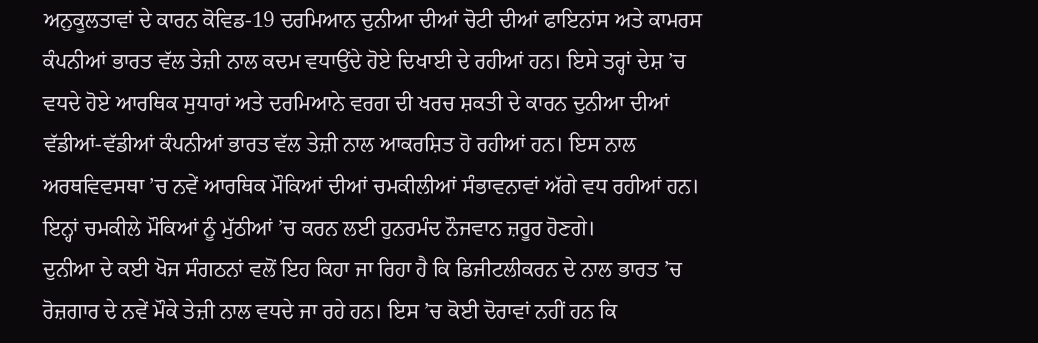ਅਨੁਕੂਲਤਾਵਾਂ ਦੇ ਕਾਰਨ ਕੋਵਿਡ-19 ਦਰਮਿਆਨ ਦੁਨੀਆ ਦੀਆਂ ਚੋਟੀ ਦੀਆਂ ਫਾਇਨਾਂਸ ਅਤੇ ਕਾਮਰਸ ਕੰਪਨੀਆਂ ਭਾਰਤ ਵੱਲ ਤੇਜ਼ੀ ਨਾਲ ਕਦਮ ਵਧਾਉਂਦੇ ਹੋਏ ਦਿਖਾਈ ਦੇ ਰਹੀਆਂ ਹਨ। ਇਸੇ ਤਰ੍ਹਾਂ ਦੇਸ਼ ’ਚ ਵਧਦੇ ਹੋਏ ਆਰਥਿਕ ਸੁਧਾਰਾਂ ਅਤੇ ਦਰਮਿਆਨੇ ਵਰਗ ਦੀ ਖਰਚ ਸ਼ਕਤੀ ਦੇ ਕਾਰਨ ਦੁਨੀਆ ਦੀਆਂ ਵੱਡੀਆਂ-ਵੱਡੀਆਂ ਕੰਪਨੀਆਂ ਭਾਰਤ ਵੱਲ ਤੇਜ਼ੀ ਨਾਲ ਆਕਰਸ਼ਿਤ ਹੋ ਰਹੀਆਂ ਹਨ। ਇਸ ਨਾਲ ਅਰਥਵਿਵਸਥਾ ’ਚ ਨਵੇਂ ਆਰਥਿਕ ਮੌਕਿਆਂ ਦੀਆਂ ਚਮਕੀਲੀਆਂ ਸੰਭਾਵਨਾਵਾਂ ਅੱਗੇ ਵਧ ਰਹੀਆਂ ਹਨ। ਇਨ੍ਹਾਂ ਚਮਕੀਲੇ ਮੌਕਿਆਂ ਨੂੰ ਮੁੱਠੀਆਂ ’ਚ ਕਰਨ ਲਈ ਹੁਨਰਮੰਦ ਨੌਜਵਾਨ ਜ਼ਰੂਰ ਹੋਣਗੇ।
ਦੁਨੀਆ ਦੇ ਕਈ ਖੋਜ ਸੰਗਠਨਾਂ ਵਲੋਂ ਇਹ ਕਿਹਾ ਜਾ ਰਿਹਾ ਹੈ ਕਿ ਡਿਜੀਟਲੀਕਰਨ ਦੇ ਨਾਲ ਭਾਰਤ ’ਚ ਰੋਜ਼ਗਾਰ ਦੇ ਨਵੇਂ ਮੌਕੇ ਤੇਜ਼ੀ ਨਾਲ ਵਧਦੇ ਜਾ ਰਹੇ ਹਨ। ਇਸ ’ਚ ਕੋਈ ਦੋਰਾਵਾਂ ਨਹੀਂ ਹਨ ਕਿ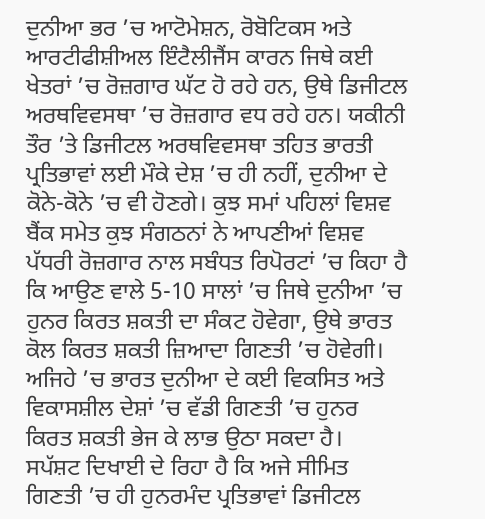ਦੁਨੀਆ ਭਰ ’ਚ ਆਟੋਮੇਸ਼ਨ, ਰੋਬੋਟਿਕਸ ਅਤੇ ਆਰਟੀਫੀਸ਼ੀਅਲ ਇੰਟੈਲੀਜੈਂਸ ਕਾਰਨ ਜਿਥੇ ਕਈ ਖੇਤਰਾਂ ’ਚ ਰੋਜ਼ਗਾਰ ਘੱਟ ਹੋ ਰਹੇ ਹਨ, ਉਥੇ ਡਿਜੀਟਲ ਅਰਥਵਿਵਸਥਾ ’ਚ ਰੋਜ਼ਗਾਰ ਵਧ ਰਹੇ ਹਨ। ਯਕੀਨੀ ਤੌਰ ’ਤੇ ਡਿਜੀਟਲ ਅਰਥਵਿਵਸਥਾ ਤਹਿਤ ਭਾਰਤੀ ਪ੍ਰਤਿਭਾਵਾਂ ਲਈ ਮੌਕੇ ਦੇਸ਼ ’ਚ ਹੀ ਨਹੀਂ, ਦੁਨੀਆ ਦੇ ਕੋਨੇ-ਕੋਨੇ ’ਚ ਵੀ ਹੋਣਗੇ। ਕੁਝ ਸਮਾਂ ਪਹਿਲਾਂ ਵਿਸ਼ਵ ਬੈਂਕ ਸਮੇਤ ਕੁਝ ਸੰਗਠਨਾਂ ਨੇ ਆਪਣੀਆਂ ਵਿਸ਼ਵ ਪੱਧਰੀ ਰੋਜ਼ਗਾਰ ਨਾਲ ਸਬੰਧਤ ਰਿਪੋਰਟਾਂ ’ਚ ਕਿਹਾ ਹੈ ਕਿ ਆਉਣ ਵਾਲੇ 5-10 ਸਾਲਾਂ ’ਚ ਜਿਥੇ ਦੁਨੀਆ ’ਚ ਹੁਨਰ ਕਿਰਤ ਸ਼ਕਤੀ ਦਾ ਸੰਕਟ ਹੋਵੇਗਾ, ਉਥੇ ਭਾਰਤ ਕੋਲ ਕਿਰਤ ਸ਼ਕਤੀ ਜ਼ਿਆਦਾ ਗਿਣਤੀ ’ਚ ਹੋਵੇਗੀ। ਅਜਿਹੇ ’ਚ ਭਾਰਤ ਦੁਨੀਆ ਦੇ ਕਈ ਵਿਕਸਿਤ ਅਤੇ ਵਿਕਾਸਸ਼ੀਲ ਦੇਸ਼ਾਂ ’ਚ ਵੱਡੀ ਗਿਣਤੀ ’ਚ ਹੁਨਰ ਕਿਰਤ ਸ਼ਕਤੀ ਭੇਜ ਕੇ ਲਾਭ ਉਠਾ ਸਕਦਾ ਹੈ।
ਸਪੱਸ਼ਟ ਦਿਖਾਈ ਦੇ ਰਿਹਾ ਹੈ ਕਿ ਅਜੇ ਸੀਮਿਤ ਗਿਣਤੀ ’ਚ ਹੀ ਹੁਨਰਮੰਦ ਪ੍ਰਤਿਭਾਵਾਂ ਡਿਜੀਟਲ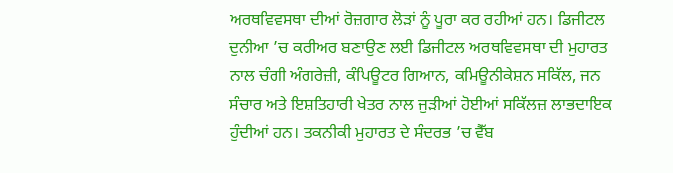ਅਰਥਵਿਵਸਥਾ ਦੀਆਂ ਰੋਜ਼ਗਾਰ ਲੋੜਾਂ ਨੂੰ ਪੂਰਾ ਕਰ ਰਹੀਆਂ ਹਨ। ਡਿਜੀਟਲ ਦੁਨੀਆ ’ਚ ਕਰੀਅਰ ਬਣਾਉਣ ਲਈ ਡਿਜੀਟਲ ਅਰਥਵਿਵਸਥਾ ਦੀ ਮੁਹਾਰਤ ਨਾਲ ਚੰਗੀ ਅੰਗਰੇਜ਼ੀ, ਕੰਪਿਊਟਰ ਗਿਆਨ, ਕਮਿਊਨੀਕੇਸ਼ਨ ਸਕਿੱਲ, ਜਨ ਸੰਚਾਰ ਅਤੇ ਇਸ਼ਤਿਹਾਰੀ ਖੇਤਰ ਨਾਲ ਜੁੜੀਆਂ ਹੋਈਆਂ ਸਕਿੱਲਜ਼ ਲਾਭਦਾਇਕ ਹੁੰਦੀਆਂ ਹਨ। ਤਕਨੀਕੀ ਮੁਹਾਰਤ ਦੇ ਸੰਦਰਭ ’ਚ ਵੈੱਬ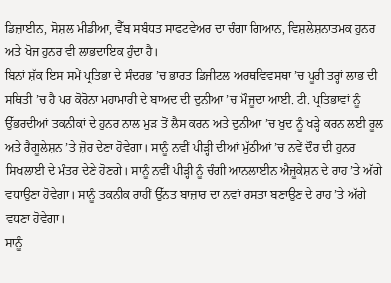ਡਿਜ਼ਾਈਨ, ਸੋਸ਼ਲ ਮੀਡੀਆ, ਵੈੱਬ ਸਬੰਧਤ ਸਾਫਟਵੇਅਰ ਦਾ ਚੰਗਾ ਗਿਆਨ, ਵਿਸ਼ਲੇਸ਼ਨਾਤਮਕ ਹੁਨਰ ਅਤੇ ਖੋਜ ਹੁਨਰ ਵੀ ਲਾਭਦਾਇਕ ਹੁੰਦਾ ਹੈ।
ਬਿਨਾਂ ਸ਼ੱਕ ਇਸ ਸਮੇਂ ਪ੍ਰਤਿਭਾ ਦੇ ਸੰਦਰਭ ’ਚ ਭਾਰਤ ਡਿਜੀਟਲ ਅਰਥਵਿਵਸਥਾ ’ਚ ਪੂਰੀ ਤਰ੍ਹਾਂ ਲਾਭ ਦੀ ਸਥਿਤੀ ’ਚ ਹੈ ਪਰ ਕੋਰੋਨਾ ਮਹਾਮਾਰੀ ਦੇ ਬਾਅਦ ਦੀ ਦੁਨੀਆ ’ਚ ਮੌਜੂਦਾ ਆਈ. ਟੀ. ਪ੍ਰਤਿਭਾਵਾਂ ਨੂੰ ਉੱਭਰਦੀਆਂ ਤਕਨੀਕਾਂ ਦੇ ਹੁਨਰ ਨਾਲ ਮੁੜ ਤੋਂ ਲੈਸ ਕਰਨ ਅਤੇ ਦੁਨੀਆ ’ਚ ਖੁਦ ਨੂੰ ਖੜ੍ਹੇ ਕਰਨ ਲਈ ਰੂਲ ਅਤੇ ਰੈਗੂਲੇਸ਼ਨ ’ਤੇ ਜ਼ੋਰ ਦੇਣਾ ਹੋਵੇਗਾ। ਸਾਨੂੰ ਨਵੀਂ ਪੀੜ੍ਹੀ ਦੀਆਂ ਮੁੱਠੀਆਂ ’ਚ ਨਵੇਂ ਦੌਰ ਦੀ ਹੁਨਰ ਸਿਖਲਾਈ ਦੇ ਮੰਤਰ ਦੇਣੇ ਹੋਣਗੇ। ਸਾਨੂੰ ਨਵੀਂ ਪੀੜ੍ਹੀ ਨੂੰ ਚੰਗੀ ਆਨਲਾਈਨ ਐਜੂਕੇਸ਼ਨ ਦੇ ਰਾਹ ’ਤੇ ਅੱਗੇ ਵਧਾਉਣਾ ਹੋਵੇਗਾ। ਸਾਨੂੰ ਤਕਨੀਕ ਰਾਹੀਂ ਉੱਨਤ ਬਾਜ਼ਾਰ ਦਾ ਨਵਾਂ ਰਸਤਾ ਬਣਾਉਣ ਦੇ ਰਾਹ ’ਤੇ ਅੱਗੇ ਵਧਣਾ ਹੋਵੇਗਾ।
ਸਾਨੂੰ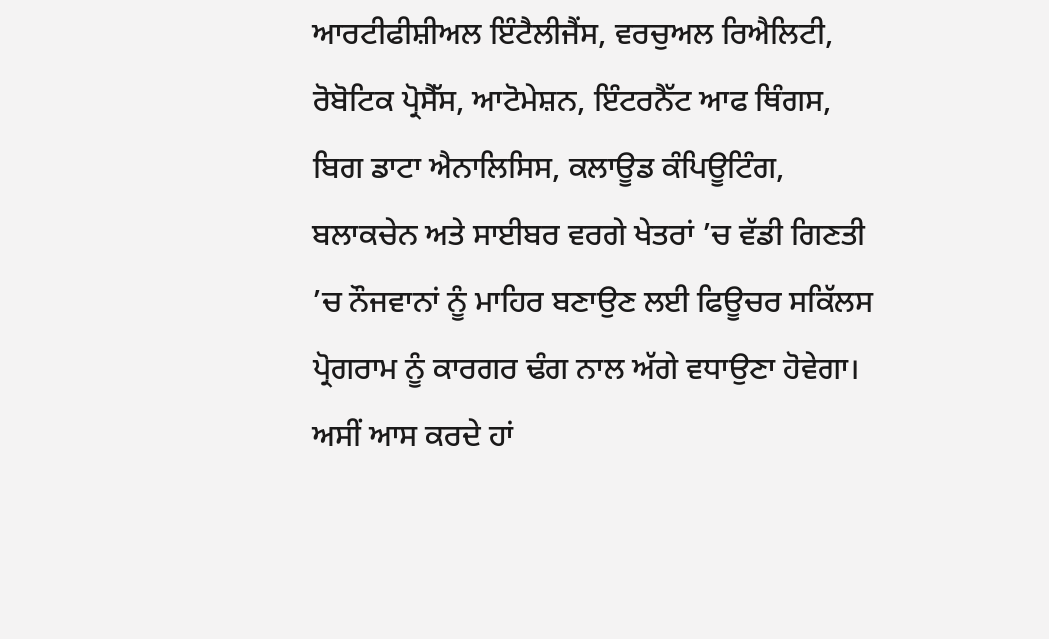ਆਰਟੀਫੀਸ਼ੀਅਲ ਇੰਟੈਲੀਜੈਂਸ, ਵਰਚੁਅਲ ਰਿਐਲਿਟੀ, ਰੋਬੋਟਿਕ ਪ੍ਰੋਸੈੱਸ, ਆਟੋਮੇਸ਼ਨ, ਇੰਟਰਨੈੱਟ ਆਫ ਥਿੰਗਸ, ਬਿਗ ਡਾਟਾ ਐਨਾਲਿਸਿਸ, ਕਲਾਊਡ ਕੰਪਿਊਟਿੰਗ, ਬਲਾਕਚੇਨ ਅਤੇ ਸਾਈਬਰ ਵਰਗੇ ਖੇਤਰਾਂ ’ਚ ਵੱਡੀ ਗਿਣਤੀ ’ਚ ਨੌਜਵਾਨਾਂ ਨੂੰ ਮਾਹਿਰ ਬਣਾਉਣ ਲਈ ਫਿਊਚਰ ਸਕਿੱਲਸ ਪ੍ਰੋਗਰਾਮ ਨੂੰ ਕਾਰਗਰ ਢੰਗ ਨਾਲ ਅੱਗੇ ਵਧਾਉਣਾ ਹੋਵੇਗਾ।
ਅਸੀਂ ਆਸ ਕਰਦੇ ਹਾਂ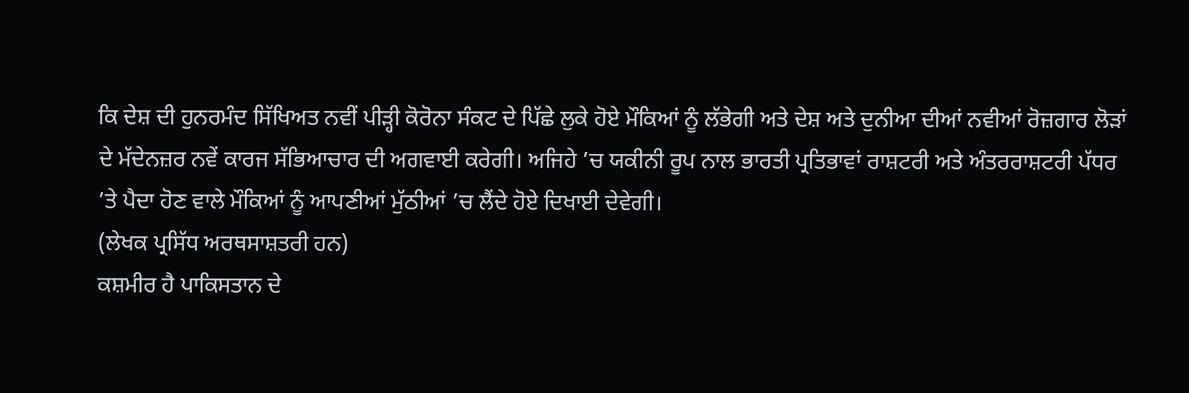ਕਿ ਦੇਸ਼ ਦੀ ਹੁਨਰਮੰਦ ਸਿੱਖਿਅਤ ਨਵੀਂ ਪੀੜ੍ਹੀ ਕੋਰੋਨਾ ਸੰਕਟ ਦੇ ਪਿੱਛੇ ਲੁਕੇ ਹੋਏ ਮੌਕਿਆਂ ਨੂੰ ਲੱਭੇਗੀ ਅਤੇ ਦੇਸ਼ ਅਤੇ ਦੁਨੀਆ ਦੀਆਂ ਨਵੀਆਂ ਰੋਜ਼ਗਾਰ ਲੋੜਾਂ ਦੇ ਮੱਦੇਨਜ਼ਰ ਨਵੇਂ ਕਾਰਜ ਸੱਭਿਆਚਾਰ ਦੀ ਅਗਵਾਈ ਕਰੇਗੀ। ਅਜਿਹੇ ’ਚ ਯਕੀਨੀ ਰੂਪ ਨਾਲ ਭਾਰਤੀ ਪ੍ਰਤਿਭਾਵਾਂ ਰਾਸ਼ਟਰੀ ਅਤੇ ਅੰਤਰਰਾਸ਼ਟਰੀ ਪੱਧਰ ’ਤੇ ਪੈਦਾ ਹੋਣ ਵਾਲੇ ਮੌਕਿਆਂ ਨੂੰ ਆਪਣੀਆਂ ਮੁੱਠੀਆਂ ’ਚ ਲੈਂਦੇ ਹੋਏ ਦਿਖਾਈ ਦੇਵੇਗੀ।
(ਲੇਖਕ ਪ੍ਰਸਿੱਧ ਅਰਥਸਾਸ਼ਤਰੀ ਹਨ)
ਕਸ਼ਮੀਰ ਹੈ ਪਾਕਿਸਤਾਨ ਦੇ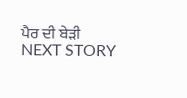ਪੈਰ ਦੀ ਬੇੜੀ
NEXT STORY